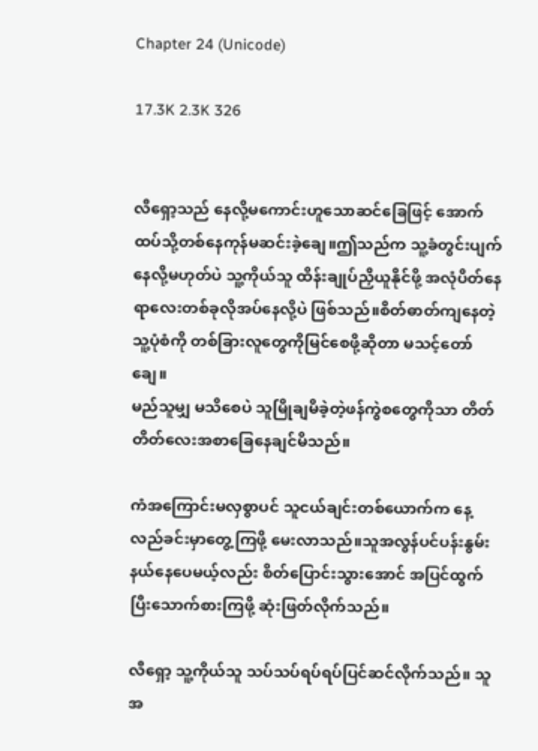Chapter 24 (Unicode)

17.3K 2.3K 326


လီရှော့သည် နေလို့မကောင်းဟူသောဆင်ခြေဖြင့် အောက်ထပ်သို့တစ်နေကုန်မဆင်းခဲ့ချေ။ဤသည်က သူ့ခံတွင်းပျက်နေလို့မဟုတ်ပဲ သူ့ကိုယ်သူ ထိန်းချုပ်ညှိယူနိုင်ဖို့ အလုံပိတ်နေရာလေးတစ်ခုလိုအပ်နေလို့ပဲ ဖြစ်သည်။စိတ်ဓာတ်ကျနေတဲ့သူ့ပုံစံကို တစ်ခြားလူတွေကိုမြင်စေဖို့ဆိုတာ မသင့်တော်ချေ။
မည်သူမျှ မသိစေပဲ သူမြိုချမိခဲ့တဲ့ဖန်ကွဲစတွေကိုသာ တိတ်တိတ်လေးအစာခြေနေချင်မိသည်။

ကံအကြောင်းမလှစွာပင် သူငယ်ချင်းတစ်ယောက်က နေ့လည်ခင်းမှာတွေ့ကြဖို့ မေးလာသည်။သူအလွန်ပင်ပန်းနွမ်းနယ်နေပေမယ့်လည်း စိတ်ပြောင်းသွားအောင် အပြင်ထွက်ပြီးသောက်စားကြဖို့ ဆုံးဖြတ်လိုက်သည်။

လီရှော့ သူ့ကိုယ်သူ သပ်သပ်ရပ်ရပ်ပြင်ဆင်လိုက်သည်။ သူအ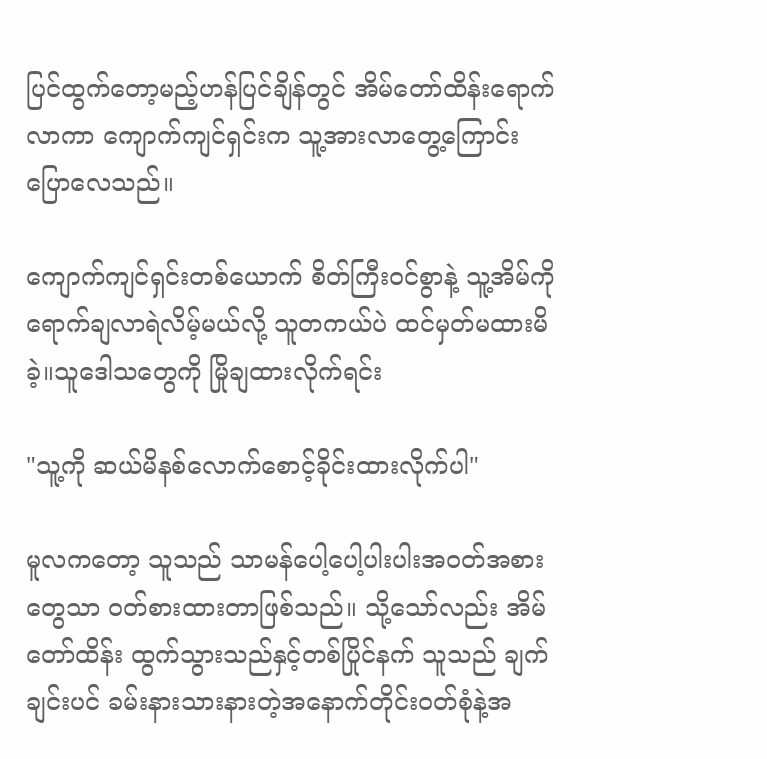ပြင်ထွက်တော့မည့်ဟန်ပြင်ချိန်တွင် အိမ်တော်ထိန်းရောက်လာကာ ကျောက်ကျင်ရှင်းက သူ့အားလာတွေ့ကြောင်း ပြောလေသည်။

ကျောက်ကျင်ရှင်းတစ်ယောက် စိတ်ကြီးဝင်စွာနဲ့ သူ့အိမ်ကိုရောက်ချလာရဲလိမ့်မယ်လို့ သူတကယ်ပဲ ထင်မှတ်မထားမိခဲ့။သူဒေါသတွေကို မြိုချထားလိုက်ရင်း

"သူ့ကို ဆယ်မိနစ်လောက်စောင့်ခိုင်းထားလိုက်ပါ"

မူလကတော့ သူသည် သာမန်ပေါ့ပေါ့ပါးပါးအဝတ်အစားတွေသာ ဝတ်စားထားတာဖြစ်သည်။ သို့သော်လည်း အိမ်တော်ထိန်း ထွက်သွားသည်နှင့်တစ်ပြိုင်နက် သူသည် ချက်ချင်းပင် ခမ်းနားသားနားတဲ့အနောက်တိုင်းဝတ်စုံနဲ့အ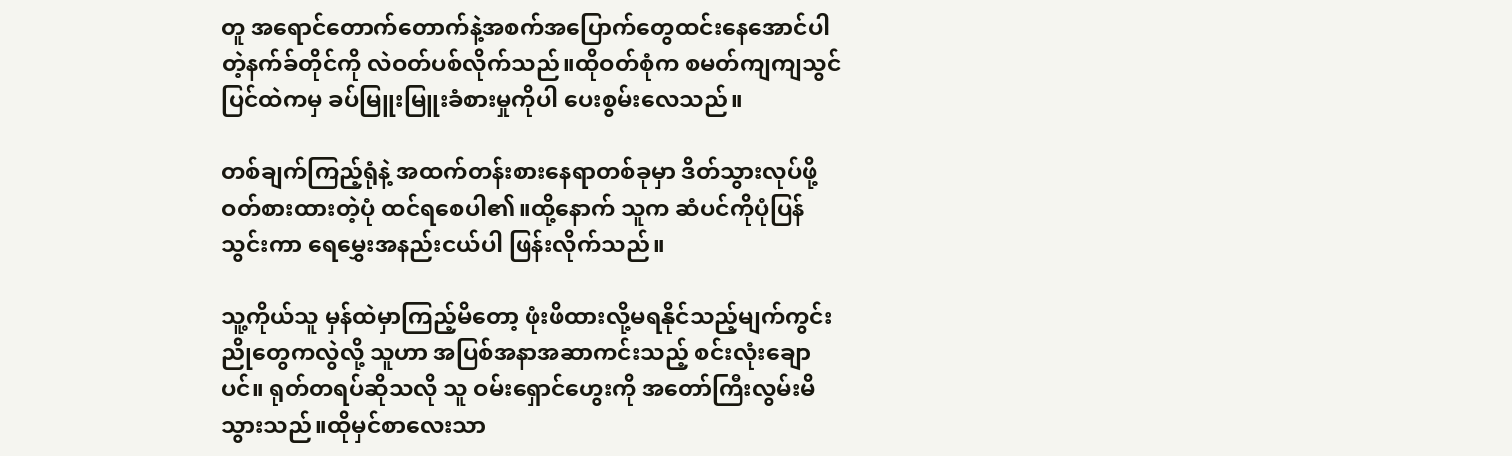တူ အရောင်တောက်တောက်နဲ့အစက်အပြောက်တွေထင်းနေအောင်ပါတဲ့နက်ခ်တိုင်ကို လဲဝတ်ပစ်လိုက်သည်။ထိုဝတ်စုံက စမတ်ကျကျသွင်ပြင်ထဲကမှ ခပ်မြူးမြူးခံစားမှုကိုပါ ပေးစွမ်းလေသည်။

တစ်ချက်ကြည့်ရုံနဲ့ အထက်တန်းစားနေရာတစ်ခုမှာ ဒိတ်သွားလုပ်ဖို့ ဝတ်စားထားတဲ့ပုံ ထင်ရစေပါ၏။ထို့နောက် သူက ဆံပင်ကိုပုံပြန်သွင်းကာ ရေမွှေးအနည်းငယ်ပါ ဖြန်းလိုက်သည်။

သူ့ကိုယ်သူ မှန်ထဲမှာကြည့်မိတော့ ဖုံးဖိထားလို့မရနိုင်သည့်မျက်ကွင်းညိုတွေကလွဲလို့ သူဟာ အပြစ်အနာအဆာကင်းသည့် စင်းလုံးချောပင်။ ရုတ်တရပ်ဆိုသလို သူ ဝမ်းရှောင်ဟွေးကို အတော်ကြီးလွမ်းမိသွားသည်။ထိုမှင်စာလေးသာ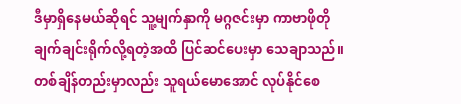ဒီမှာရှိနေမယ်ဆိုရင် သူ့မျက်နှာကို မဂ္ဂဇင်းမှာ ကာဗာဖိုတို ချက်ချင်းရိုက်လို့ရတဲ့အထိ ပြင်ဆင်ပေးမှာ သေချာသည်။တစ်ချိန်တည်းမှာလည်း သူရယ်မောအောင် လုပ်နိုင်စေ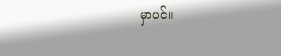မှာပင်။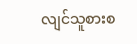လျင်သူစားစ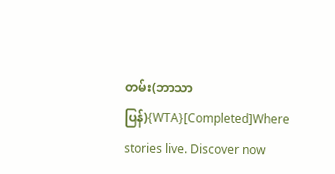တမ်း(ဘာသာပြန်){WTA}[Completed]Where stories live. Discover now